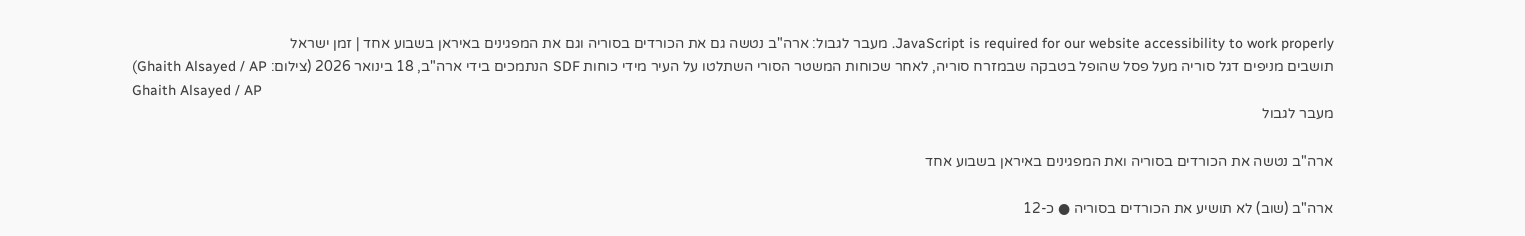JavaScript is required for our website accessibility to work properly. מעבר לגבול: ארה"ב נטשה גם את הכורדים בסוריה וגם את המפגינים באיראן בשבוע אחד | זמן ישראל
תושבים מניפים דגל סוריה מעל פסל שהופל בטבקה שבמזרח סוריה, לאחר שכוחות המשטר הסורי השתלטו על העיר מידי כוחות SDF הנתמכים בידי ארה"ב, 18 בינואר 2026 (צילום: Ghaith Alsayed / AP)
Ghaith Alsayed / AP
מעבר לגבול

ארה"ב נטשה את הכורדים בסוריה ואת המפגינים באיראן בשבוע אחד

ארה"ב (שוב) לא תושיע את הכורדים בסוריה ● כ-12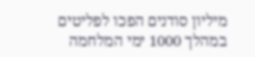מיליון סודנים הפכו לפליטים במהלך 1000 ימי המלחמה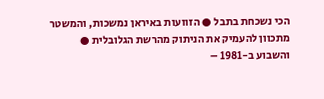הכי נשכחת בתבל ● הזוועות באיראן נמשכות, והמשטר מתכוון להעמיק את הניתוק מהרשת הגלובלית ● והשבוע ב-1981 –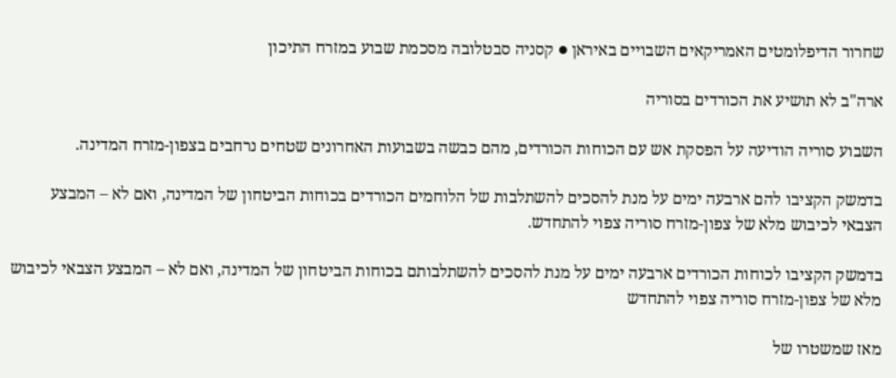שחרור הדיפלומטים האמריקאים השבויים באיראן ● קסניה סבטלובה מסכמת שבוע במזרח התיכון

ארה"ב לא תושיע את הכורדים בסוריה

השבוע סוריה הודיעה על הפסקת אש עם הכוחות הכורדים, מהם כבשה בשבועות האחרונים שטחים נרחבים בצפון-מזרח המדינה.

בדמשק הקציבו להם ארבעה ימים על מנת להסכים להשתלבות של הלוחמים הכורדים בכוחות הביטחון של המדינה, ואם לא – המבצע הצבאי לכיבוש מלא של צפון-מזרח סוריה צפוי להתחדש.

בדמשק הקציבו לכוחות הכורדים ארבעה ימים על מנת להסכים להשתלבותם בכוחות הביטחון של המדינה, ואם לא – המבצע הצבאי לכיבוש מלא של צפון-מזרח סוריה צפוי להתחדש

מאז שמשטרו של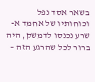בשאר אסד נפל וכוחותיו של אחמד א-שרע נכנסו לדמשק, היה ברור לכל שהרגע הזה –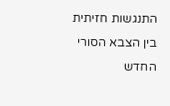התנגשות חזיתית בין הצבא הסורי החדש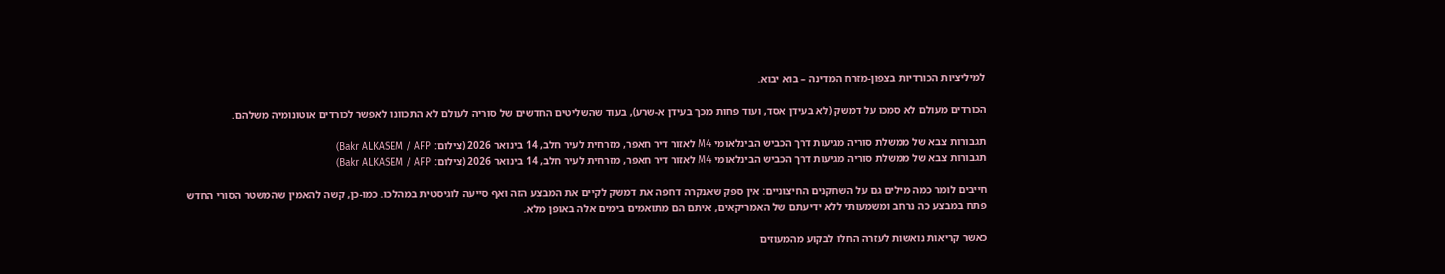למיליציות הכורדיות בצפון-מזרח המדינה – בוא יבוא.

הכורדים מעולם לא סמכו על דמשק (לא בעידן אסד, ועוד פחות מכך בעידן א-שרע), בעוד שהשליטים החדשים של סוריה לעולם לא התכוונו לאפשר לכורדים אוטונומיה משלהם.

תגבורות צבא של ממשלת סוריה מגיעות דרך הכביש הבינלאומי M4 לאזור דיר חאפר, מזרחית לעיר חלב, 14 בינואר 2026 (צילום: Bakr ALKASEM / AFP)
תגבורות צבא של ממשלת סוריה מגיעות דרך הכביש הבינלאומי M4 לאזור דיר חאפר, מזרחית לעיר חלב, 14 בינואר 2026 (צילום: Bakr ALKASEM / AFP)

חייבים לומר כמה מילים גם על השחקנים החיצוניים: אין ספק שאנקרה דחפה את דמשק לקיים את המבצע הזה ואף סייעה לוגיסטית במהלכו. כמו-כן, קשה להאמין שהמשטר הסורי החדש פתח במבצע כה נרחב ומשמעותי ללא ידיעתם של האמריקאים, איתם הם מתואמים בימים אלה באופן מלא.

כאשר קריאות נואשות לעזרה החלו לבקוע מהמעוזים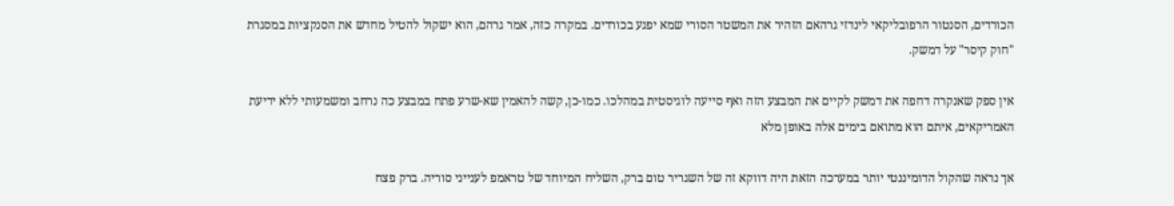הכורדים, הסנטור הרפובליקאי לינדזי גרהאם הזהיר את המשטר הסורי שמא יפגע בכורדים. במקרה כזה, אמר גרהם, הוא ישקול להטיל מחדש את הסנקציות במסגרת "חוק קיסר" על דמשק.

אין ספק שאנקרה דחפה את דמשק לקיים את המבצע הזה ואף סייעה לוגיסטית במהלכו. כמו-כן, קשה להאמין שא-שרע פתח במבצע כה נרחב ומשמעותי ללא ידיעת האמריקאים, איתם הוא מתואם בימים אלה באופן מלא

אך נראה שהקול הדומיננטי יותר במערכה הזאת היה דווקא זה של השגריר טום ברק, השליח המיוחד של טראמפ לענייני סוריה. ברק פצח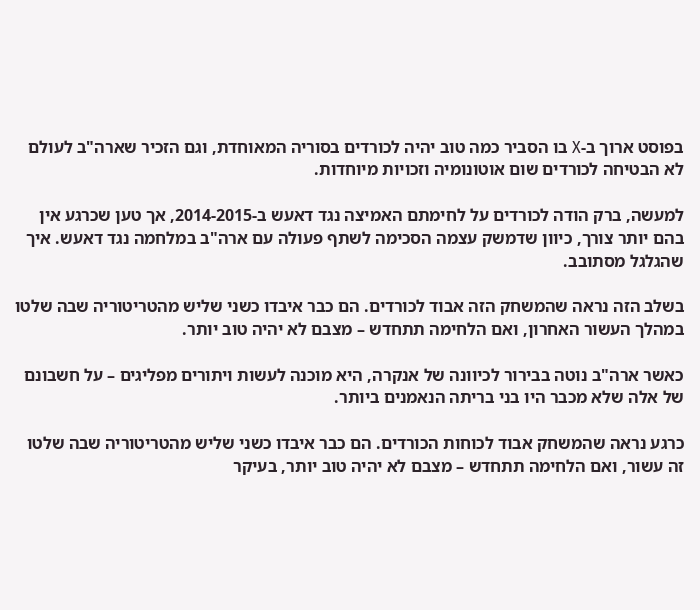בפוסט ארוך ב-X בו הסביר כמה טוב יהיה לכורדים בסוריה המאוחדת, וגם הזכיר שארה"ב לעולם לא הבטיחה לכורדים שום אוטונומיה וזכויות מיוחדות.

למעשה, ברק הודה לכורדים על לחימתם האמיצה נגד דאעש ב-2014-2015, אך טען שכרגע אין בהם יותר צורך, כיוון שדמשק עצמה הסכימה לשתף פעולה עם ארה"ב במלחמה נגד דאעש. איך שהגלגל מסתובב.

בשלב הזה נראה שהמשחק הזה אבוד לכורדים. הם כבר איבדו כשני שליש מהטריטוריה שבה שלטו במהלך העשור האחרון, ואם הלחימה תתחדש – מצבם לא יהיה טוב יותר.

כאשר ארה"ב נוטה בבירור לכיוונה של אנקרה, היא מוכנה לעשות ויתורים מפליגים – על חשבונם של אלה שלא מכבר היו בני בריתה הנאמנים ביותר.

כרגע נראה שהמשחק אבוד לכוחות הכורדים. הם כבר איבדו כשני שליש מהטריטוריה שבה שלטו זה עשור, ואם הלחימה תתחדש – מצבם לא יהיה טוב יותר, בעיקר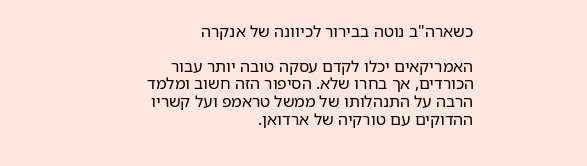כשארה"ב נוטה בבירור לכיוונה של אנקרה

האמריקאים יכלו לקדם עסקה טובה יותר עבור הכורדים, אך בחרו שלא. הסיפור הזה חשוב ומלמד הרבה על התנהלותו של ממשל טראמפ ועל קשריו ההדוקים עם טורקיה של ארדואן.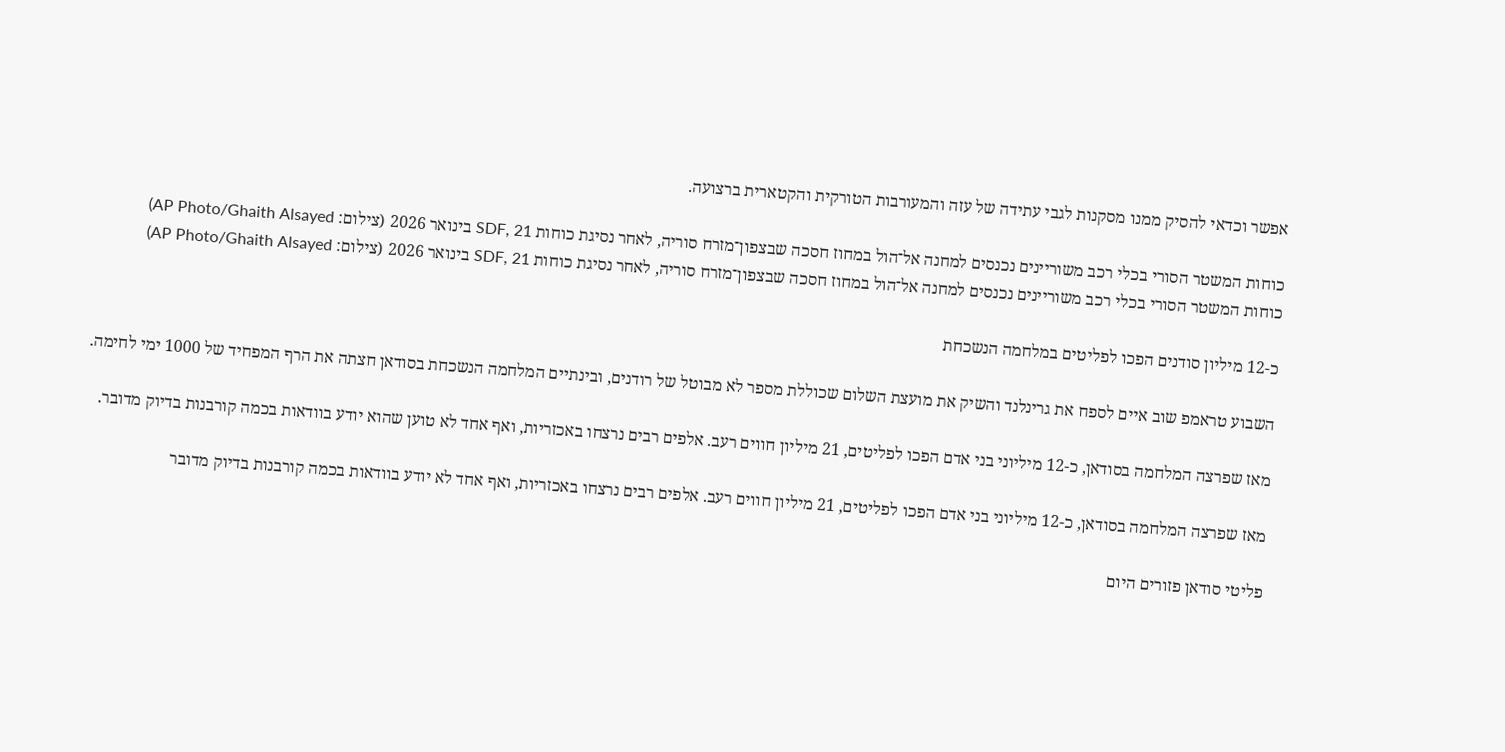אפשר וכדאי להסיק ממנו מסקנות לגבי עתידה של עזה והמעורבות הטורקית והקטארית ברצועה.

כוחות המשטר הסורי בכלי רכב משוריינים נכנסים למחנה אל־הול במחוז חסכה שבצפון־מזרח סוריה, לאחר נסיגת כוחות SDF, 21 בינואר 2026 (צילום: AP Photo/Ghaith Alsayed)
כוחות המשטר הסורי בכלי רכב משוריינים נכנסים למחנה אל־הול במחוז חסכה שבצפון־מזרח סוריה, לאחר נסיגת כוחות SDF, 21 בינואר 2026 (צילום: AP Photo/Ghaith Alsayed)

כ-12 מיליון סודנים הפכו לפליטים במלחמה הנשכחת

השבוע טראמפ שוב איים לספח את גרינלנד והשיק את מועצת השלום שכוללת מספר לא מבוטל של רודנים, ובינתיים המלחמה הנשכחת בסודאן חצתה את הרף המפחיד של 1000 ימי לחימה.

מאז שפרצה המלחמה בסודאן, כ-12 מיליוני בני אדם הפכו לפליטים, 21 מיליון חווים רעב. אלפים רבים נרצחו באכזריות, ואף אחד לא טוען שהוא יודע בוודאות בכמה קורבנות בדיוק מדובר.

מאז שפרצה המלחמה בסודאן, כ-12 מיליוני בני אדם הפכו לפליטים, 21 מיליון חווים רעב. אלפים רבים נרצחו באכזריות, ואף אחד לא יודע בוודאות בכמה קורבנות בדיוק מדובר

פליטי סודאן פזורים היום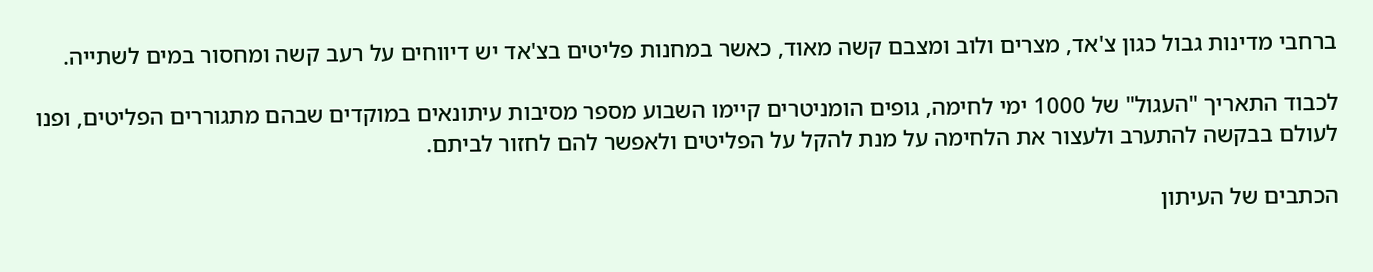ברחבי מדינות גבול כגון צ'אד, מצרים ולוב ומצבם קשה מאוד, כאשר במחנות פליטים בצ'אד יש דיווחים על רעב קשה ומחסור במים לשתייה.

לכבוד התאריך "העגול" של 1000 ימי לחימה, גופים הומניטרים קיימו השבוע מספר מסיבות עיתונאים במוקדים שבהם מתגוררים הפליטים, ופנו לעולם בבקשה להתערב ולעצור את הלחימה על מנת להקל על הפליטים ולאפשר להם לחזור לביתם.

הכתבים של העיתון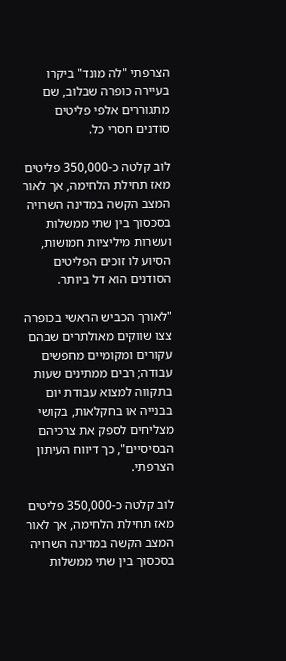הצרפתי "לה מונד" ביקרו בעיירה כופרה שבלוב, שם מתגוררים אלפי פליטים סודנים חסרי כל.

לוב קלטה כ-350,000 פליטים מאז תחילת הלחימה, אך לאור המצב הקשה במדינה השרויה בסכסוך בין שתי ממשלות ועשרות מיליציות חמושות, הסיוע לו זוכים הפליטים הסודנים הוא דל ביותר.

"לאורך הכביש הראשי בכופרה צצו שווקים מאולתרים שבהם עקורים ומקומיים מחפשים עבודה; רבים ממתינים שעות בתקווה למצוא עבודת יום בבנייה או בחקלאות, בקושי מצליחים לספק את צרכיהם הבסיסיים", כך דיווח העיתון הצרפתי.

לוב קלטה כ-350,000 פליטים מאז תחילת הלחימה, אך לאור המצב הקשה במדינה השרויה בסכסוך בין שתי ממשלות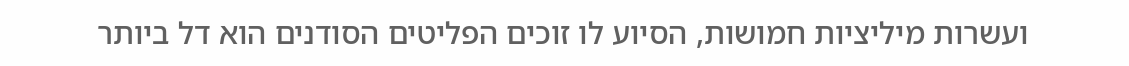ועשרות מיליציות חמושות, הסיוע לו זוכים הפליטים הסודנים הוא דל ביותר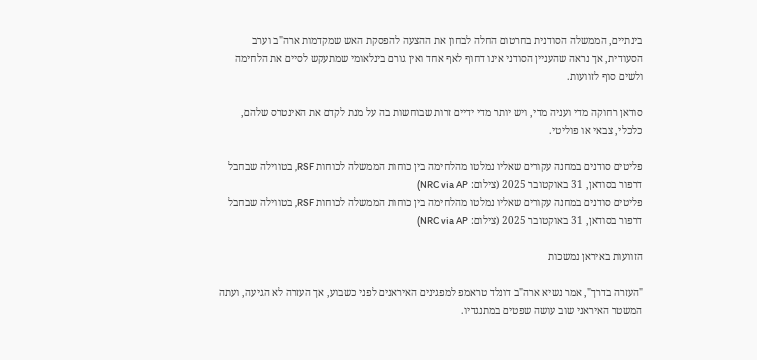בינתיים, הממשלה הסודנית בחרטום החלה לבחון את ההצעה להפסקת האש שמקדמות ארה"ב וערב הסעודית, אך נראה שהעניין הסודני אינו דחוף לאף אחד ואין גורם בינלאומי שמתעקש לסיים את הלחימה ולשים סוף לזוועות.

סודאן רחוקה מדי ועניה מדי, ויש יותר מדי ידיים זרות שבוחשות בה על מנת לקדם את האינטרס שלהם, כלכלי, צבאי או פוליטי.

פליטים סודנים במחנה עקורים שאליו נמלטו מהלחימה בין כוחות הממשלה לכוחות RSF, בטווילה שבחבל דרפור בסודאן, 31 באוקטובר 2025 (צילום: NRC via AP)
פליטים סודנים במחנה עקורים שאליו נמלטו מהלחימה בין כוחות הממשלה לכוחות RSF, בטווילה שבחבל דרפור בסודאן, 31 באוקטובר 2025 (צילום: NRC via AP)

הזוועות באיראן נמשכות

"העזרה בדרך", אמר נשיא ארה"ב דונלד טראמפ למפגינים האיראנים לפני כשבוע, אך העזרה לא הגיעה, ועתה המשטר האיראני שוב עושה שפטים במתנגדיו.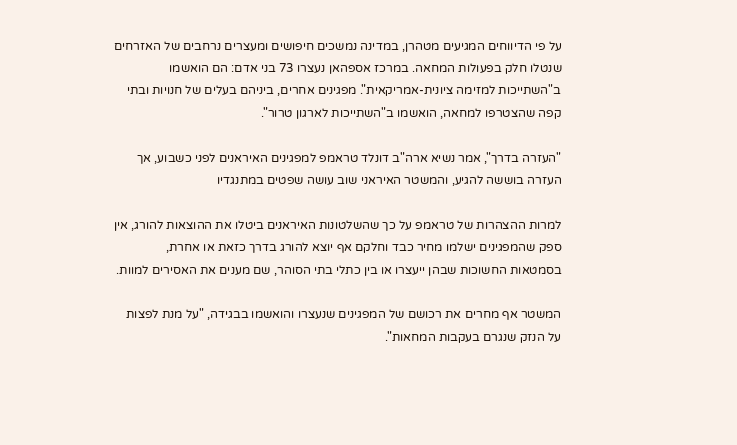על פי הדיווחים המגיעים מטהרן, במדינה נמשכים חיפושים ומעצרים נרחבים של האזרחים שנטלו חלק בפעולות המחאה. במרכז אספהאן נעצרו 73 בני אדם: הם הואשמו ב"השתייכות למזימה ציונית-אמריקאית". מפגינים אחרים, ביניהם בעלים של חנויות ובתי קפה שהצטרפו למחאה, הואשמו ב"השתייכות לארגון טרור".

"העזרה בדרך", אמר נשיא ארה"ב דונלד טראמפ למפגינים האיראנים לפני כשבוע, אך העזרה בוששה להגיע, והמשטר האיראני שוב עושה שפטים במתנגדיו

למרות ההצהרות של טראמפ על כך שהשלטונות האיראנים ביטלו את ההוצאות להורג, אין ספק שהמפגינים ישלמו מחיר כבד וחלקם אף יוצא להורג בדרך כזאת או אחרת, בסמטאות החשוכות שבהן ייעצרו או בין כתלי בתי הסוהר, שם מענים את האסירים למוות.

המשטר אף מחרים את רכושם של המפגינים שנעצרו והואשמו בבגידה, "על מנת לפצות על הנזק שנגרם בעקבות המחאות".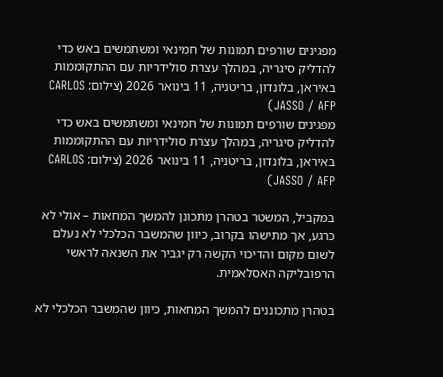מפגינים שורפים תמונות של חמינאי ומשתמשים באש כדי להדליק סיגריה, במהלך עצרת סולידריות עם ההתקוממות באיראן, בלונדון, בריטניה, 11 בינואר 2026 (צילום: CARLOS JASSO / AFP)
מפגינים שורפים תמונות של חמינאי ומשתמשים באש כדי להדליק סיגריה, במהלך עצרת סולידריות עם ההתקוממות באיראן, בלונדון, בריטניה, 11 בינואר 2026 (צילום: CARLOS JASSO / AFP)

במקביל, המשטר בטהרן מתכונן להמשך המחאות – אולי לא כרגע, אך מתישהו בקרוב, כיוון שהמשבר הכלכלי לא נעלם לשום מקום והדיכוי הקשה רק יגביר את השנאה לראשי הרפובליקה האסלאמית.

בטהרן מתכוננים להמשך המחאות, כיוון שהמשבר הכלכלי לא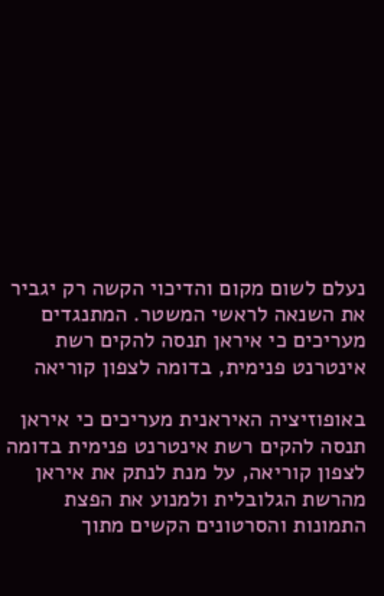נעלם לשום מקום והדיכוי הקשה רק יגביר את השנאה לראשי המשטר. המתנגדים מעריכים כי איראן תנסה להקים רשת אינטרנט פנימית, בדומה לצפון קוריאה

באופוזיציה האיראנית מעריכים כי איראן תנסה להקים רשת אינטרנט פנימית בדומה לצפון קוריאה, על מנת לנתק את איראן מהרשת הגלובלית ולמנוע את הפצת התמונות והסרטונים הקשים מתוך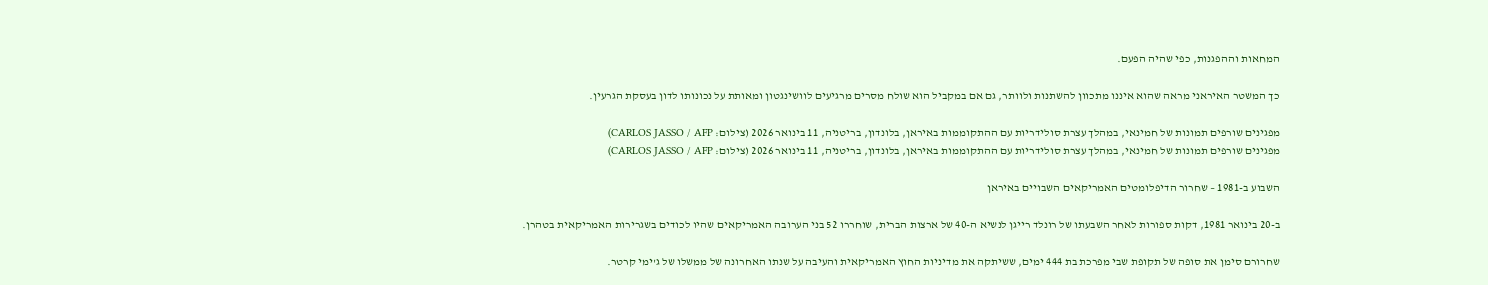המחאות וההפגנות, כפי שהיה הפעם.

כך המשטר האיראני מראה שהוא איננו מתכוון להשתנות ולוותר, גם אם במקביל הוא שולח מסרים מרגיעים לוושינגטון ומאותת על נכונותו לדון בעסקת הגרעין.

מפגינים שורפים תמונות של חמינאי, במהלך עצרת סולידריות עם ההתקוממות באיראן, בלונדון, בריטניה, 11 בינואר 2026 (צילום: CARLOS JASSO / AFP)
מפגינים שורפים תמונות של חמינאי, במהלך עצרת סולידריות עם ההתקוממות באיראן, בלונדון, בריטניה, 11 בינואר 2026 (צילום: CARLOS JASSO / AFP)

השבוע ב-1981 – שחרור הדיפלומטים האמריקאים השבויים באיראן

ב-20 בינואר 1981, דקות ספורות לאחר השבעתו של רונלד רייגן לנשיא ה-40 של ארצות הברית, שוחררו 52 בני הערובה האמריקאים שהיו לכודים בשגרירות האמריקאית בטהרן.

שחרורם סימן את סופה של תקופת שבי מפרכת בת 444 ימים, ששיתקה את מדיניות החוץ האמריקאית והעיבה על שנתו האחרונה של ממשלו של ג'ימי קרטר.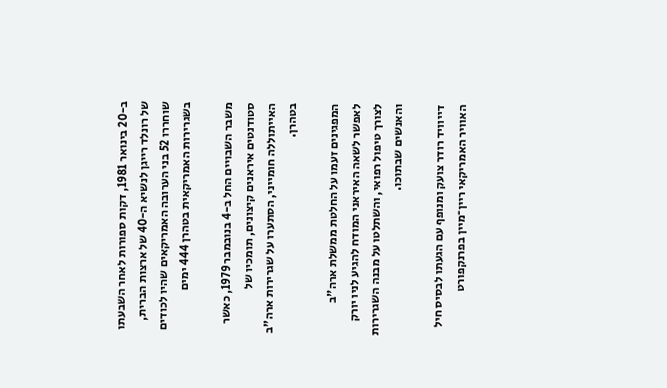ב-20 בינואר 1981, דקות ספורות לאחר השבעתו של רונלד רייגן לנשיא ה-40 של ארצות הברית, שוחררו 52 בני הערובה האמריקאים שהיו לכודים בשגרירות האמריקאית בטהרן 444 ימים

משבר השבויים החל ב-4 בנובמבר 1979, כאשר סטודנטים איראנים קיצונים, תומכיו של האייתוללה חומייני, הסתערו על שגרירות ארה"ב בטהרן.

המפגינים זעמו על החלטת ממשלת ארה"ב לאפשר לשאה האיראני המודח להגיע לניו יורק לצורך טיפול רפואי, והשתלטו על מבנה השגרירות והאנשים שבתוכו.

דייוויד רודר צועק ומנופף עם הגעתו לבסיס חיל האוויר האמריקאי ריין־מיין בפרנקפורט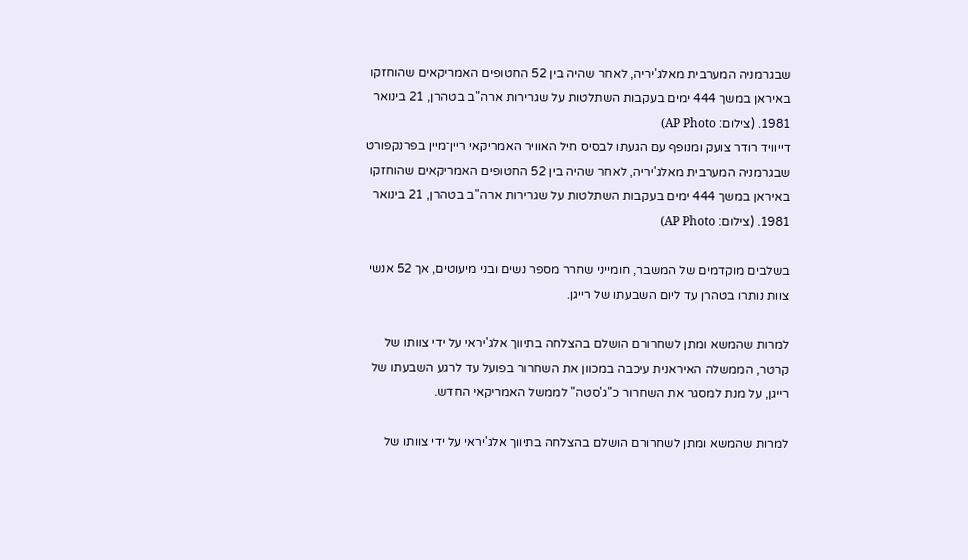שבגרמניה המערבית מאלג'יריה, לאחר שהיה בין 52 החטופים האמריקאים שהוחזקו באיראן במשך 444 ימים בעקבות השתלטות על שגרירות ארה"ב בטהרן, 21 בינואר 1981. (צילום: AP Photo)
דייוויד רודר צועק ומנופף עם הגעתו לבסיס חיל האוויר האמריקאי ריין־מיין בפרנקפורט שבגרמניה המערבית מאלג'יריה, לאחר שהיה בין 52 החטופים האמריקאים שהוחזקו באיראן במשך 444 ימים בעקבות השתלטות על שגרירות ארה"ב בטהרן, 21 בינואר 1981. (צילום: AP Photo)

בשלבים מוקדמים של המשבר, חומייני שחרר מספר נשים ובני מיעוטים, אך 52 אנשי צוות נותרו בטהרן עד ליום השבעתו של רייגן.

למרות שהמשא ומתן לשחרורם הושלם בהצלחה בתיווך אלג'יראי על ידי צוותו של קרטר, הממשלה האיראנית עיכבה במכוון את השחרור בפועל עד לרגע השבעתו של רייגן, על מנת למסגר את השחרור כ"ג'סטה" לממשל האמריקאי החדש.

למרות שהמשא ומתן לשחרורם הושלם בהצלחה בתיווך אלג'יראי על ידי צוותו של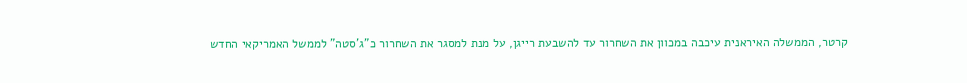קרטר, הממשלה האיראנית עיכבה במכוון את השחרור עד להשבעת רייגן, על מנת למסגר את השחרור כ"ג'סטה" לממשל האמריקאי החדש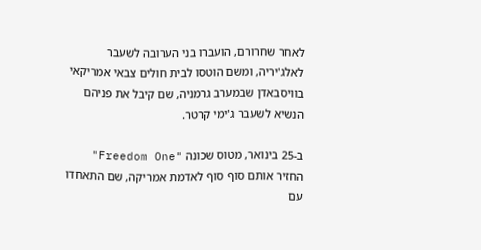לאחר שחרורם, הועברו בני הערובה לשעבר לאלג'יריה, ומשם הוטסו לבית חולים צבאי אמריקאי בוויסבאדן שבמערב גרמניה, שם קיבל את פניהם הנשיא לשעבר ג'ימי קרטר.

ב-25 בינואר, מטוס שכונה "Freedom One" החזיר אותם סוף סוף לאדמת אמריקה, שם התאחדו עם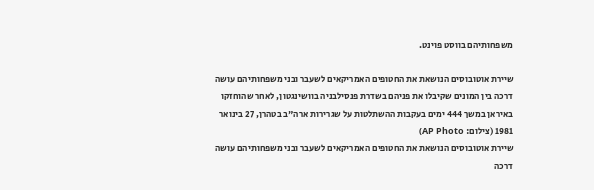משפחותיהם בווסט פוינט.

שיירת אוטובוסים הנושאת את החטופים האמריקאים לשעבר ובני משפחותיהם עושה דרכה בין המונים שקיבלו את פניהם בשדרת פנסילבניה בוושינגטון, לאחר שהוחזקו באיראן במשך 444 ימים בעקבות ההשתלטות על שגרירות ארה"ב בטהרן, 27 בינואר 1981 (צילום: AP Photo)
שיירת אוטובוסים הנושאת את החטופים האמריקאים לשעבר ובני משפחותיהם עושה דרכה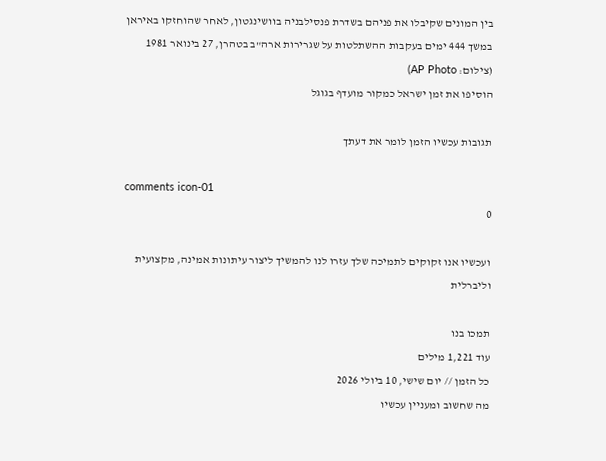בין המונים שקיבלו את פניהם בשדרת פנסילבניה בוושינגטון, לאחר שהוחזקו באיראן במשך 444 ימים בעקבות ההשתלטות על שגרירות ארה"ב בטהרן, 27 בינואר 1981 (צילום: AP Photo)
הוסיפו את זמן ישראל כמקור מועדף בגוגל

תגובות עכשיו הזמן לומר את דעתך

comments icon-01
0

ועכשיו אנו זקוקים לתמיכה שלך עזרו לנו להמשיך ליצור עיתונות אמינה, מקצועית וליברלית

תמכו בנו
עוד 1,221 מילים
כל הזמן // יום שישי, 10 ביולי 2026
מה שחשוב ומעניין עכשיו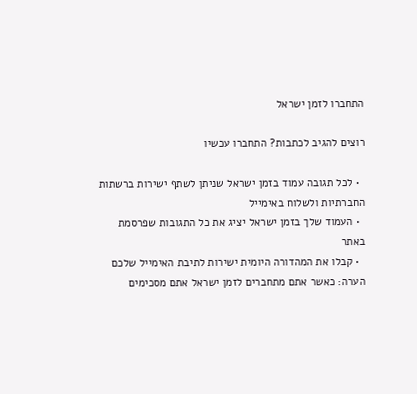התחברו לזמן ישראל

רוצים להגיב לכתבות? התחברו עכשיו

  • לכל תגובה עמוד בזמן ישראל שניתן לשתף ישירות ברשתות החברתיות ולשלוח באימייל
  • העמוד שלך בזמן ישראל יציג את כל התגובות שפרסמת באתר
  • קבלו את המהדורה היומית ישירות לתיבת האימייל שלכם
הערה: כאשר אתם מתחברים לזמן ישראל אתם מסכימים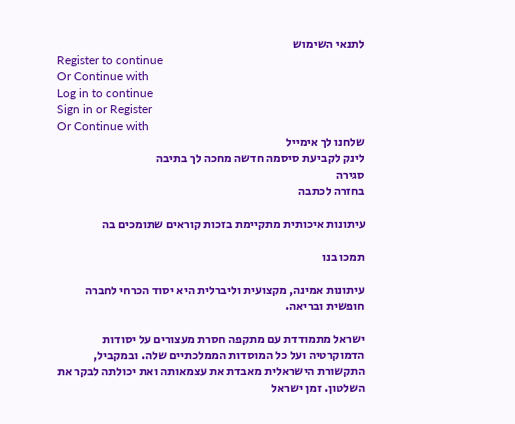לתנאי השימוש
Register to continue
Or Continue with
Log in to continue
Sign in or Register
Or Continue with
שלחנו לך אימייל
לינק לקביעת סיסמה חדשה מחכה לך בתיבה
סגירה
בחזרה לכתבה

עיתונות איכותית מתקיימת בזכות קוראים שתומכים בה

תמכו בנו

עיתונות אמינה, מקצועית וליברלית היא יסוד הכרחי לחברה חופשית ובריאה.

ישראל מתמודדת עם מתקפה חסרת מעצורים על יסודות הדמוקרטיה ועל כל המוסדות הממלכתיים שלה. ובמקביל, התקשורת הישראלית מאבדת את עצמאותה ואת יכולתה לבקר את השלטון. זמן ישראל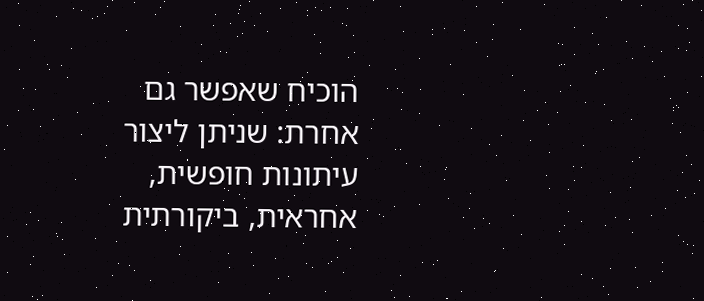הוכיח שאפשר גם אחרת: שניתן ליצור עיתונות חופשית, אחראית, ביקורתית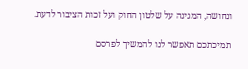ונחושה, המגינה על שלטון החוק ועל זכות הציבור לדעת.

תמיכתכם תאפשר לנו להמשיך לפרסם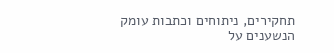תחקירים, ניתוחים וכתבות עומק הנשענים על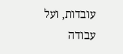עובדות, ועל עבודה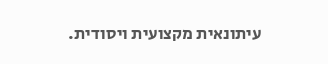עיתונאית מקצועית ויסודית.